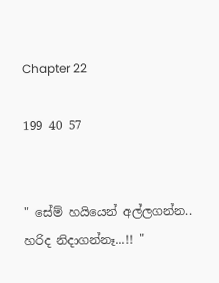Chapter 22

199 40 57


" සේම් හයියෙන් අල්ලගන්න.. හරිද නිදාගන්නෑ...!! "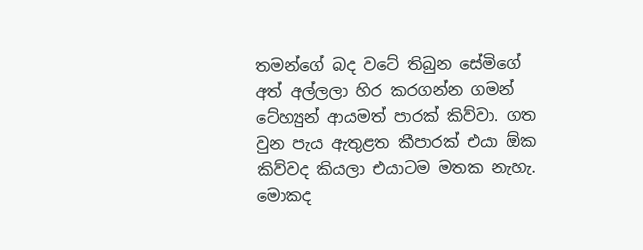තමන්ගේ බද වටේ තිබුන සේමිගේ අත් අල්ලලා හිර කරගන්න ගමන් ටේහ්‍යුන් ආයමත් පාරක් කිව්වා. ගත වුන පැය ඇතුළත කීපාරක් එයා ඕක කිව්වද කියලා එයාටම මතක නැහැ. මොකද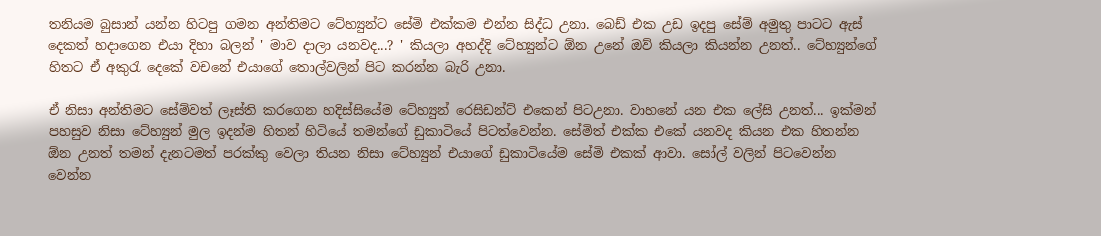තනියම බුසාන් යන්න හිටපු ගමන අන්තිමට ටේහ්‍යුන්ට සේමි එක්කම එන්න සිද්ධ උනා. බෙඩ් එක උඩ ඉදපු සේම් අමුතු පාටට ඇස් දෙකත් හදාගෙන එයා දිහා බලන් ' මාව දාලා යනවද...? ' කියලා අහද්දි ටේහ්‍යුන්ට ඕන උනේ ඔව් කියලා කියන්න උනත්.. ටේහ්‍යුන්ගේ හිතට ඒ අකුරැ දෙකේ වචනේ එයාගේ තොල්වලින් පිට කරන්න බැරි උනා.

ඒ නිසා අන්තිමට සේම්වත් ලෑස්ති කරගෙන හදිස්සියේම ටේහ්‍යුන් රෙසිඩන්ට් එකෙන් පිටඋනා. වාහනේ යන එක ලේසි උනත්... ඉක්මන් පහසුව නිසා ටේහ්‍යුන් මුල ඉදන්ම හිතන් හිටියේ තමන්ගේ ඩුකාටියේ පිටත්වෙන්න. සේමිත් එක්ක එකේ යනවද කියන එක හිතන්න ඕන උනත් තමන් දැනටමත් පරක්කු වෙලා තියන නිසා ටේහ්‍යුන් එයාගේ ඩුකාටියේම සේමි එකක් ආවා. සෝල් වලින් පිටවෙන්න වෙන්න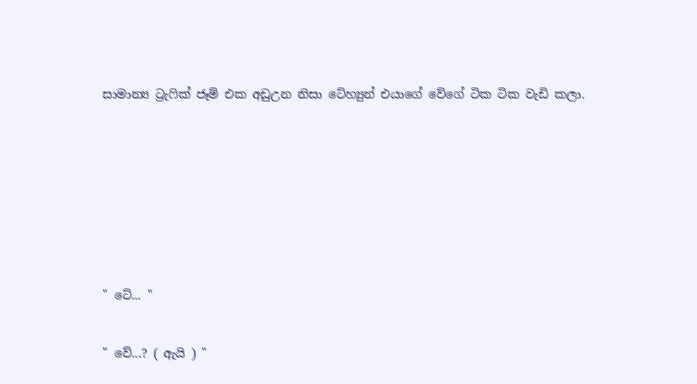සාමාන්‍ය ට්‍රැෆික් ජෑම් එක අඩුඋන නිසා ටේහ්‍යුන් එයාගේ වේගේ ටික ටික වැඩි කලා.






" ටේ... "

" වේ...? ( ඇයි ) "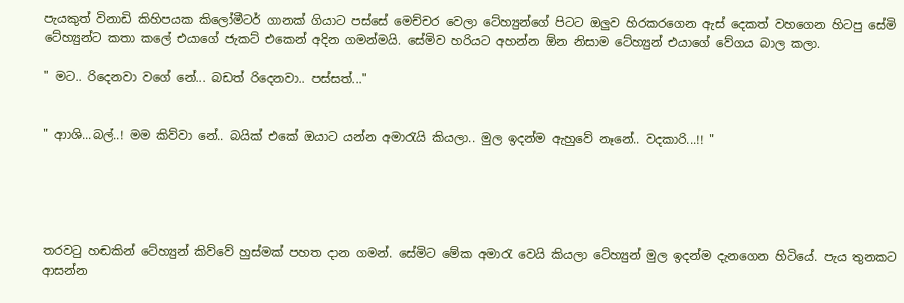පැයකුත් විනාඩි කිහිපයක කිලෝමීටර් ගානක් ගියාට පස්සේ මෙච්චර වෙලා ටේහ්‍යුන්ගේ පිටට ඔලුව හිරකරගෙන ඇස් දෙකත් වහගෙන හිටපු සේමි ටේහ්‍යුන්ට කතා කලේ එයාගේ ජැකට් එකෙන් අදින ගමන්මයි. සේමිව හරියට අහන්න ඕන නිසාම ටේහ්‍යුන් එයාගේ වේගය බාල කලා.

" මට.. රිදෙනවා වගේ නේ... බඩත් රිදෙනවා.. පස්සත්..."


" ආාශි...බල්..! මම කිව්වා නේ.. බයික් එකේ ඔයාට යන්න අමාරැයි කියලා.. මුල ඉදන්ම ඇහුවේ නෑනේ.. වදකාරි...!! "





තරවටු හඬකින් ටේහ්‍යුන් කිව්වේ හුස්මක් පහත දාන ගමන්. සේමිට මේක අමාරැ වෙයි කියලා ටේහ්‍යුන් මුල ඉදන්ම දැනගෙන හිටියේ. පැය තුනකට ආසන්න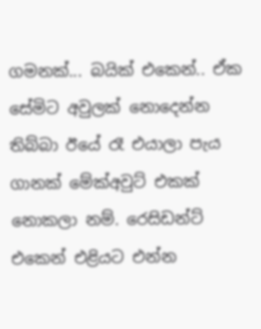ගමනක්... බයික් එකෙන්.. ඒක සේමිට අවුලක් නොදෙන්න තිබ්බා ඊයේ රෑ එයාලා පැය ගානක් මේක්අවුට් එකක් නොකලා නම්. රෙසිඩන්ට් එකෙන් එළියට එන්න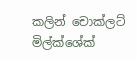කලින් චොක්ලට් මිල්ක්ශේක්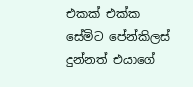එකක් එක්ක සේමිට පේන්කිලස් දුන්නත් එයාගේ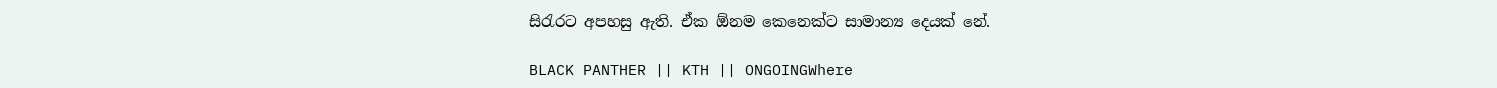සිරැරට අපහසු ඇති. ඒක ඕනම කෙනෙක්ට සාමාන්‍ය දෙයක් නේ.

BLACK PANTHER || KTH || ONGOINGWhere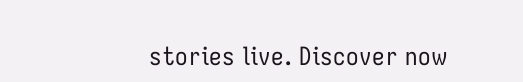stories live. Discover now